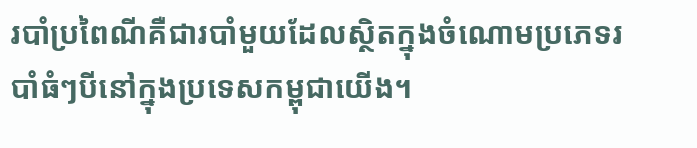របាំប្រពៃណីគឺជារបាំមួយដែលស្ថិតក្នុងចំណោមប្រភេទរបាំធំៗបីនៅក្នុងប្រទេសកម្ពុជាយើង។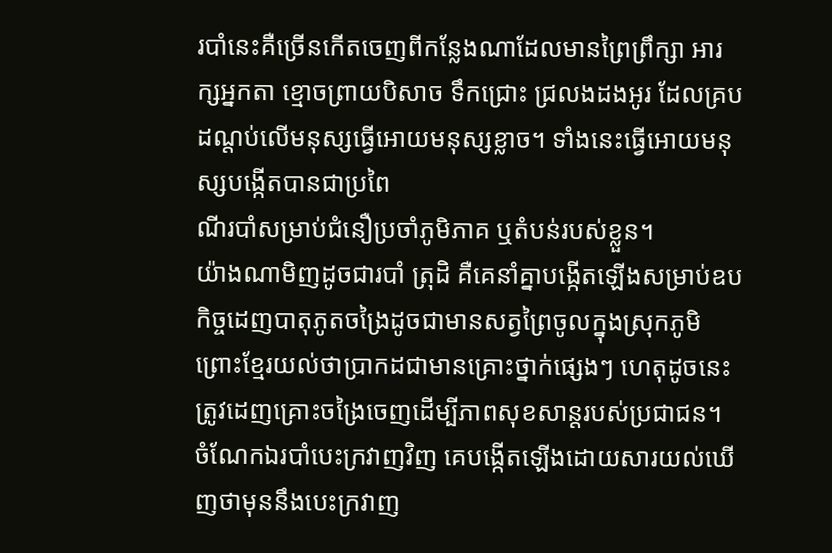របាំនេះគឺច្រើនកើតចេញពីកន្លែងណាដែលមានព្រៃព្រឹក្សា អារក្សអ្នកតា ខ្មោចព្រាយបិសាច ទឹកជ្រោះ ជ្រលងដងអូរ ដែលគ្របដណ្តប់លើមនុស្សធ្វើអោយមនុស្សខ្លាច។ ទាំងនេះធ្វើអោយមនុស្សបង្កើតបានជាប្រពៃ
ណីរបាំសម្រាប់ជំនឿប្រចាំភូមិភាគ ឬតំបន់របស់ខ្លួន។
យ៉ាងណាមិញដូចជារបាំ ត្រុដិ គឺគេនាំគ្នាបង្កើតឡើងសម្រាប់ឧបកិច្ចដេញបាតុភូតចង្រៃដូចជាមានសត្វព្រៃចូលក្នុងស្រុកភូមិ ព្រោះខ្មែរយល់ថាប្រាកដជាមានគ្រោះថ្នាក់ផ្សេងៗ ហេតុដូចនេះត្រូវដេញគ្រោះចង្រៃចេញដើម្បីភាពសុខសាន្តរបស់ប្រជាជន។
ចំណែកឯរបាំបេះក្រវាញវិញ គេបង្កើតឡើងដោយសារយល់ឃើញថាមុននឹងបេះក្រវាញ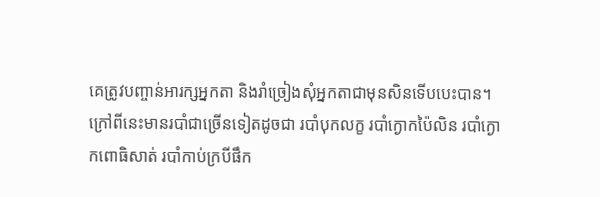គេត្រូវបញ្ចាន់អារក្សអ្នកតា និងរាំច្រៀងសុំអ្នកតាជាមុនសិនទើបបេះបាន។ ក្រៅពីនេះមានរបាំជាច្រើនទៀតដូចជា របាំបុកលក្ខ របាំក្ងោកប៉ៃលិន របាំក្ងោកពោធិសាត់ របាំកាប់ក្របីផឹក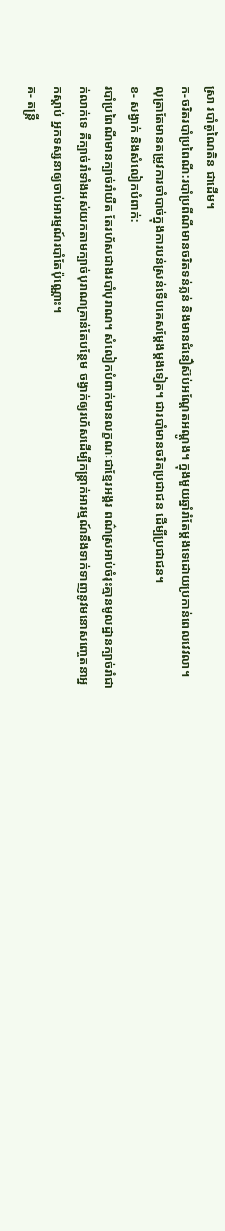ស្រា របាំតូណៃតិន ជាដើម។
ក-ចរិតរបាំប្រពៃណី:របាំប្រពីណីមានចរិតទន់ភ្លន់ និងមានជំនឿស៊ប់អណ្តែតអណ្តូង។ ក្នុងមួយឆ្នាំរាំតែម្តងទេដោយប្រកាន់ពេលវេវលា។ លុត្រាតែមានតម្រូវការចាំបាច់ក្នុងការបន់ស្រន់ទើបគេសម្តែងម្តងទៀត។ ជារបាំមានចរិតប្រជាជន ដើម្បីប្រជាជន។
ខ- សង្វាក់ និងសំលៀកបំពាក់:
របាំប្រពៃណីមានក្បាច់រាំយឺត តែរហ័សជាងរបាំបុរាណ។ សំលៀកបំពាក់មានលក្ខណៈជាខ្មែរអង្គរ ពណ៌ស្រអាប់ចំរុះគ្មានមូលដ្ឋានក្បាច់រាំជាក់លាក់ទេ គឺក្បាច់រាំទាំងអស់យកតាមក្បាច់បុរាណគ្រាន់តែបន្ថែម ចង្វាក់ឲ្យរហ័សដើម្បីកន្រ្តាក់អារម្មណ៍នឹងទាក់ទាញនូវមនោសញ្ចេតនាអ្នកស្តាប់ អ្នកទស្សនាឲ្យចាប់អារម្មណ៍របាំតែប៉ុណ្ណោះ។
គ- តន្ត្រី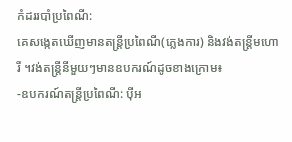កំដររបាំប្រពៃណី:
គេសង្កេតឃើញមានតន្ត្រីប្រពៃណី(ភ្លេងការ) និងវង់តន្ត្រីមហោរី ។វង់តន្ត្រីនីមួយៗមានឧបករណ៍ដូចខាងក្រោម៖
-ឧបករណ៍តន្ត្រីប្រពៃណី: ប៉ីអ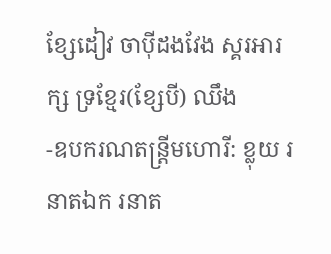ខ្សែដៀវ ចាប៉ីដងវែង ស្គរអារក្ស ទ្រខ្មែរ(ខ្សែបី) ឈឹង
-ឧបករណតន្ត្រីមហោរី: ខ្លុយ រនាតឯក រនាត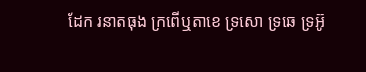ដែក រនាតធុង ក្រពើឬតាខេ ទ្រសោ ទ្រឆេ ទ្រអ៊ូ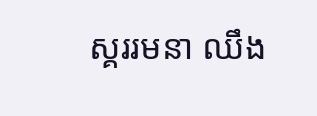ស្គររមនា ឈឹង